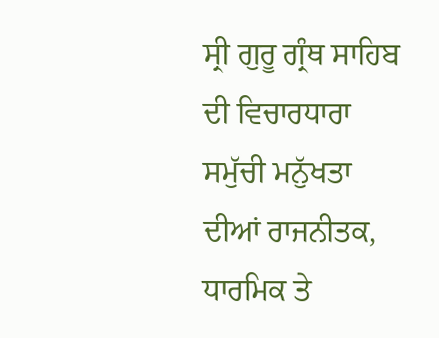ਸ੍ਰੀ ਗੁਰੂ ਗ੍ਰੰਥ ਸਾਹਿਬ ਦੀ ਵਿਚਾਰਧਾਰਾ ਸਮੁੱਚੀ ਮਨੁੱਖਤਾ ਦੀਆਂ ਰਾਜਨੀਤਕ, ਧਾਰਮਿਕ ਤੇ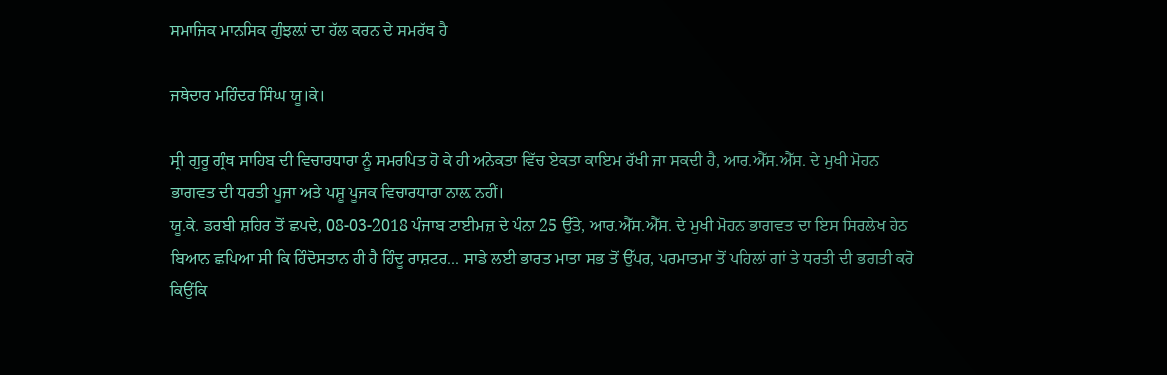ਸਮਾਜਿਕ ਮਾਨਸਿਕ ਗੁੰਝਲ਼ਾਂ ਦਾ ਹੱਲ ਕਰਨ ਦੇ ਸਮਰੱਥ ਹੈ

ਜਥੇਦਾਰ ਮਹਿੰਦਰ ਸਿੰਘ ਯੂ।ਕੇ।

ਸ੍ਰੀ ਗੁਰੂ ਗ੍ਰੰਥ ਸਾਹਿਬ ਦੀ ਵਿਚਾਰਧਾਰਾ ਨੂੰ ਸਮਰਪਿਤ ਹੋ ਕੇ ਹੀ ਅਨੇਕਤਾ ਵਿੱਚ ਏਕਤਾ ਕਾਇਮ ਰੱਖੀ ਜਾ ਸਕਦੀ ਹੈ, ਆਰ.ਐੱਸ.ਐੱਸ. ਦੇ ਮੁਖੀ ਮੋਹਨ ਭਾਗਵਤ ਦੀ ਧਰਤੀ ਪੂਜਾ ਅਤੇ ਪਸ਼ੂ ਪੂਜਕ ਵਿਚਾਰਧਾਰਾ ਨਾਲ਼ ਨਹੀਂ।
ਯੂ.ਕੇ. ਡਰਬੀ ਸ਼ਹਿਰ ਤੋਂ ਛਪਦੇ, 08-03-2018 ਪੰਜਾਬ ਟਾਈਮਜ਼ ਦੇ ਪੰਨਾ 25 ਉੱਤੇ, ਆਰ.ਐੱਸ.ਐੱਸ. ਦੇ ਮੁਖੀ ਮੋਹਨ ਭਾਗਵਤ ਦਾ ਇਸ ਸਿਰਲੇਖ ਹੇਠ ਬਿਆਨ ਛਪਿਆ ਸੀ ਕਿ ਹਿੰਦੋਸਤਾਨ ਹੀ ਹੈ ਹਿੰਦੂ ਰਾਸ਼ਟਰ... ਸਾਡੇ ਲਈ ਭਾਰਤ ਮਾਤਾ ਸਭ ਤੋਂ ਉੱਪਰ, ਪਰਮਾਤਮਾ ਤੋਂ ਪਹਿਲਾਂ ਗਾਂ ਤੇ ਧਰਤੀ ਦੀ ਭਗਤੀ ਕਰੋ ਕਿਉਂਕਿ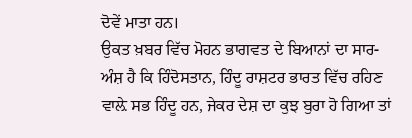ਦੋਵੇਂ ਮਾਤਾ ਹਨ।
ਉਕਤ ਖ਼ਬਰ ਵਿੱਚ ਮੋਹਨ ਭਾਗਵਤ ਦੇ ਬਿਆਨਾਂ ਦਾ ਸਾਰ-ਅੰਸ਼ ਹੈ ਕਿ ਹਿੰਦੋਸਤਾਨ, ਹਿੰਦੂ ਰਾਸ਼ਟਰ ਭਾਰਤ ਵਿੱਚ ਰਹਿਣ ਵਾਲ਼ੇ ਸਭ ਹਿੰਦੂ ਹਨ, ਜੇਕਰ ਦੇਸ਼ ਦਾ ਕੁਝ ਬੁਰਾ ਹੋ ਗਿਆ ਤਾਂ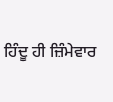ਹਿੰਦੂ ਹੀ ਜ਼ਿੰਮੇਵਾਰ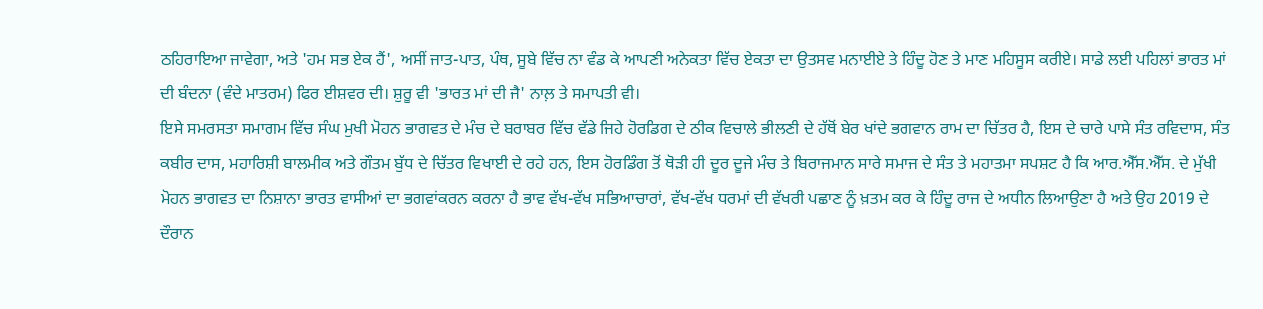ਠਹਿਰਾਇਆ ਜਾਵੇਗਾ, ਅਤੇ 'ਹਮ ਸਭ ਏਕ ਹੈਂ', ਅਸੀਂ ਜਾਤ-ਪਾਤ, ਪੰਥ, ਸੂਬੇ ਵਿੱਚ ਨਾ ਵੰਡ ਕੇ ਆਪਣੀ ਅਨੇਕਤਾ ਵਿੱਚ ਏਕਤਾ ਦਾ ਉਤਸਵ ਮਨਾਈਏ ਤੇ ਹਿੰਦੂ ਹੋਣ ਤੇ ਮਾਣ ਮਹਿਸੂਸ ਕਰੀਏ। ਸਾਡੇ ਲਈ ਪਹਿਲਾਂ ਭਾਰਤ ਮਾਂ ਦੀ ਬੰਦਨਾ (ਵੰਦੇ ਮਾਤਰਮ) ਫਿਰ ਈਸ਼ਵਰ ਦੀ। ਸ਼ੁਰੂ ਵੀ 'ਭਾਰਤ ਮਾਂ ਦੀ ਜੈ' ਨਾਲ਼ ਤੇ ਸਮਾਪਤੀ ਵੀ।
ਇਸੇ ਸਮਰਸਤਾ ਸਮਾਗਮ ਵਿੱਚ ਸੰਘ ਮੁਖੀ ਮੋਹਨ ਭਾਗਵਤ ਦੇ ਮੰਚ ਦੇ ਬਰਾਬਰ ਵਿੱਚ ਵੱਡੇ ਜਿਹੇ ਹੋਰਡਿਗ ਦੇ ਠੀਕ ਵਿਚਾਲੇ ਭੀਲਣੀ ਦੇ ਹੱਥੋਂ ਬੇਰ ਖਾਂਦੇ ਭਗਵਾਨ ਰਾਮ ਦਾ ਚਿੱਤਰ ਹੈ, ਇਸ ਦੇ ਚਾਰੇ ਪਾਸੇ ਸੰਤ ਰਵਿਦਾਸ, ਸੰਤ ਕਬੀਰ ਦਾਸ, ਮਹਾਰਿਸ਼ੀ ਬਾਲਮੀਕ ਅਤੇ ਗੌਤਮ ਬੁੱਧ ਦੇ ਚਿੱਤਰ ਵਿਖਾਈ ਦੇ ਰਹੇ ਹਨ, ਇਸ ਹੋਰਡਿੰਗ ਤੋਂ ਥੋੜੀ ਹੀ ਦੂਰ ਦੂਜੇ ਮੰਚ ਤੇ ਬਿਰਾਜਮਾਨ ਸਾਰੇ ਸਮਾਜ ਦੇ ਸੰਤ ਤੇ ਮਹਾਤਮਾ ਸਪਸ਼ਟ ਹੈ ਕਿ ਆਰ.ਐੱਸ.ਐੱਸ. ਦੇ ਮੁੱਖੀ ਮੋਹਨ ਭਾਗਵਤ ਦਾ ਨਿਸ਼ਾਨਾ ਭਾਰਤ ਵਾਸੀਆਂ ਦਾ ਭਗਵਾਂਕਰਨ ਕਰਨਾ ਹੈ ਭਾਵ ਵੱਖ-ਵੱਖ ਸਭਿਆਚਾਰਾਂ, ਵੱਖ-ਵੱਖ ਧਰਮਾਂ ਦੀ ਵੱਖਰੀ ਪਛਾਣ ਨੂੰ ਖ਼ਤਮ ਕਰ ਕੇ ਹਿੰਦੂ ਰਾਜ ਦੇ ਅਧੀਨ ਲਿਆਉਣਾ ਹੈ ਅਤੇ ਉਹ 2019 ਦੇ ਦੌਰਾਨ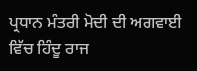ਪ੍ਰਧਾਨ ਮੰਤਰੀ ਮੋਦੀ ਦੀ ਅਗਵਾਈ ਵਿੱਚ ਹਿੰਦੂ ਰਾਜ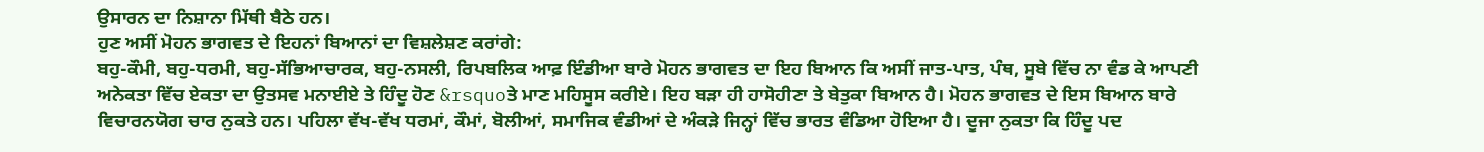ਉਸਾਰਨ ਦਾ ਨਿਸ਼ਾਨਾ ਮਿੱਥੀ ਬੈਠੇ ਹਨ।
ਹੁਣ ਅਸੀਂ ਮੋਹਨ ਭਾਗਵਤ ਦੇ ਇਹਨਾਂ ਬਿਆਨਾਂ ਦਾ ਵਿਸ਼ਲੇਸ਼ਣ ਕਰਾਂਗੇ:
ਬਹੁ-ਕੌਮੀ, ਬਹੁ-ਧਰਮੀ, ਬਹੁ-ਸੱਭਿਆਚਾਰਕ, ਬਹੁ-ਨਸਲੀ, ਰਿਪਬਲਿਕ ਆਫ਼ ਇੰਡੀਆ ਬਾਰੇ ਮੋਹਨ ਭਾਗਵਤ ਦਾ ਇਹ ਬਿਆਨ ਕਿ ਅਸੀਂ ਜਾਤ-ਪਾਤ, ਪੰਥ, ਸੂਬੇ ਵਿੱਚ ਨਾ ਵੰਡ ਕੇ ਆਪਣੀ ਅਨੇਕਤਾ ਵਿੱਚ ਏਕਤਾ ਦਾ ਉਤਸਵ ਮਨਾਈਏ ਤੇ ਹਿੰਦੂ ਹੋਣ &rsquoਤੇ ਮਾਣ ਮਹਿਸੂਸ ਕਰੀਏ। ਇਹ ਬੜਾ ਹੀ ਹਾਸੋਹੀਣਾ ਤੇ ਬੇਤੁਕਾ ਬਿਆਨ ਹੈ। ਮੋਹਨ ਭਾਗਵਤ ਦੇ ਇਸ ਬਿਆਨ ਬਾਰੇ ਵਿਚਾਰਨਯੋਗ ਚਾਰ ਨੁਕਤੇ ਹਨ। ਪਹਿਲਾ ਵੱਖ-ਵੱਖ ਧਰਮਾਂ, ਕੌਮਾਂ, ਬੋਲੀਆਂ, ਸਮਾਜਿਕ ਵੰਡੀਆਂ ਦੇ ਅੰਕੜੇ ਜਿਨ੍ਹਾਂ ਵਿੱਚ ਭਾਰਤ ਵੰਡਿਆ ਹੋਇਆ ਹੈ। ਦੂਜਾ ਨੁਕਤਾ ਕਿ ਹਿੰਦੂ ਪਦ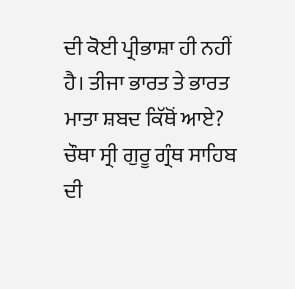ਦੀ ਕੋਈ ਪ੍ਰੀਭਾਸ਼ਾ ਹੀ ਨਹੀਂ ਹੈ। ਤੀਜਾ ਭਾਰਤ ਤੇ ਭਾਰਤ ਮਾਤਾ ਸ਼ਬਦ ਕਿੱਥੋਂ ਆਏ? ਚੌਥਾ ਸ੍ਰੀ ਗੁਰੂ ਗ੍ਰੰਥ ਸਾਹਿਬ ਦੀ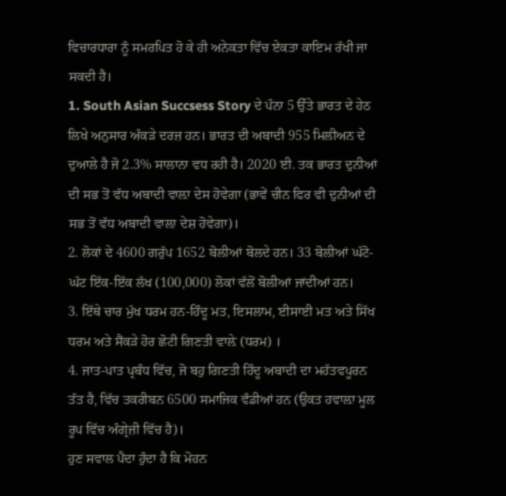ਵਿਚਾਰਧਾਰਾ ਨੂੰ ਸਮਰਪਿਤ ਹੋ ਕੇ ਹੀ ਅਨੇਕਤਾ ਵਿੱਚ ਏਕਤਾ ਕਾਇਮ ਰੱਖੀ ਜਾ ਸਕਦੀ ਹੈ।
1. South Asian Succsess Story ਦੇ ਪੰਨਾ 5 ਉੱਤੇ ਭਾਰਤ ਦੇ ਹੇਠ ਲਿਖੇ ਅਨੁਸਾਰ ਅੰਕੜੇ ਦਰਜ਼ ਹਨ। ਭਾਰਤ ਦੀ ਅਬਾਦੀ 955 ਮਿਲੀਅਨ ਦੇ ਦੁਆਲੇ ਹੈ ਜੋ 2.3% ਸਾਲਾਨਾ ਵਧ ਰਹੀ ਹੈ। 2020 ਈ. ਤਕ ਭਾਰਤ ਦੁਨੀਆਂ ਦੀ ਸਭ ਤੋਂ ਵੱਧ ਅਬਾਦੀ ਵਾਲ਼ਾ ਦੇਸ ਹੋਵੇਗਾ (ਭਾਵੇਂ ਚੀਨ ਫਿਰ ਵੀ ਦੁਨੀਆਂ ਦੀ ਸਭ ਤੋਂ ਵੱਧ ਅਬਾਦੀ ਵਾਲ਼ਾ ਦੇਸ਼ ਹੋਵੇਗਾ)।
2. ਲੋਕਾਂ ਦੇ 4600 ਗਰੁੱਪ 1652 ਬੋਲੀਆਂ ਬੋਲਦੇ ਹਨ। 33 ਬੋਲੀਆਂ ਘੱਟੋ-ਘੱਟ ਇੱਕ-ਇੱਕ ਲੱਖ (100,000) ਲੋਕਾਂ ਵੱਲੋਂ ਬੋਲੀਆਂ ਜਾਂਦੀਆਂ ਹਨ।
3. ਇੱਥੇ ਚਾਰ ਮੁੱਖ ਧਰਮ ਹਨ-ਹਿੰਦੂ ਮਤ, ਇਸਲਾਮ, ਈਸਾਈ ਮਤ ਅਤੇ ਸਿੱਖ ਧਰਮ ਅਤੇ ਸੈਂਕੜੇ ਹੋਰ ਛੋਟੀ ਗਿਣਤੀ ਵਾਲ਼ੇ (ਧਰਮ) ।
4. ਜਾਤ-ਪਾਤ ਪ੍ਰਬੰਧ ਵਿੱਚ, ਜੋ ਬਹੁ ਗਿਣਤੀ ਹਿੰਦੂ ਅਬਾਦੀ ਦਾ ਮਹੱਤਵਪੂਰਨ ਤੱਤ ਹੈ, ਵਿੱਚ ਤਕਰੀਬਨ 6500 ਸਮਾਜਿਕ ਵੰਡੀਆਂ ਹਨ (ਉਕਤ ਹਵਾਲ਼ਾ ਮੂਲ ਰੂਪ ਵਿੱਚ ਅੰਗ੍ਰੇਜ਼ੀ ਵਿੱਚ ਹੈ)।
ਹੁਣ ਸਵਾਲ ਪੈਦਾ ਹੁੰਦਾ ਹੈ ਕਿ ਮੋਹਨ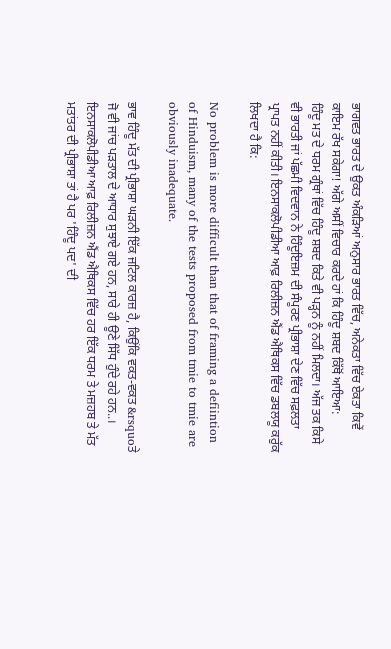ਭਾਗਵਤ ਭਾਰਤ ਦੇ ਉਕਤ ਅੰਕੜਿਆਂ ਅਨੁਸਾਰ ਭਾਰਤ ਵਿੱਚ, ਅਨੇਕਤਾ ਵਿੱਚ ਏਕਤਾ ਕਿਵੇਂ ਕਾਇਮ ਰੱਖ ਸਕੇਗਾ! ਅੱਗੇ ਅਸੀਂ ਵਿਚਾਰ ਕਰਦੇ ਹਾਂ ਕਿ ਹਿੰਦੂ ਸ਼ਬਦ ਕਿੱਥੋਂ ਆਇਆ:
ਹਿੰਦੂ ਮਤ ਦੇ ਧਰਮ ਗ੍ਰੰਥਾਂ ਵਿੱਚ ਹਿੰਦੂ ਸ਼ਬਦ ਕਿਤੇ ਵੀ ਪੜ੍ਹਨ ਨੂੰ ਨਹੀਂ ਮਿਲਦਾ। ਅੱਜ ਤਕ ਕਿਸੇ ਵੀ ਭਾਰਤੀ ਜਾਂ ਪੱਛਮੀ ਵਿਦਵਾਨ ਨੇ ਹਿੰਦੂਇਜ਼ਮ ਦੀ ਸੰਪੂਰਣ ਪ੍ਰੀਭਾਸ਼ਾ ਦੇਣ ਵਿੱਚ ਸਫ਼ਲਤਾ ਪ੍ਰਾਪਤ ਨਹੀਂ ਕੀਤੀ। ਇਨਸਾਕਲੋਪੀਡੀਆ ਆਫ਼ ਰਿਲੀਜ਼ਨ ਐਂਡ ਐਥਿਕਸ ਵਿੱਚ ਡਬਲਯੂ ਕਰੁੱਕ ਲਿਖਦਾ ਹੈ ਕਿ:

No problem is more difficult than that of framing a defiintion of Hinduism, many of the tests proposed from tmie to tmie are obviously inadequate.

ਭਾਵ ਹਿੰਦੂ ਮੱਤ ਦੀ ਪ੍ਰੀਭਾਸ਼ਾ ਘੜਨੀ ਇੱਕ ਜਟਿਲ ਕਾਰਜ਼ ਹੈ, ਕਿਉਂਕਿ ਵਕਤ-ਵਕਤ &rsquoਤੇ ਜੋ ਵੀ ਜਾਂਚ ਪੜਤਾਲ ਦੇ ਆਧਾਰ ਸੁਝਾਏ ਗਏ ਹਨ, ਸਾਰੇ ਹੀ ਊਣੇ ਸਿੱਧ ਹੁੰਦੇ ਰਹੇ ਹਨ..।
ਇਨਸਾਕਲੋਪੀਡੀਆ ਆਫ਼ ਰਿਲੀਜ਼ਨ ਐਂਡ ਐਥਿਕਸ ਵਿੱਚ ਹਰ ਇੱਕ ਧਰਮ ਤੇ ਮਜ਼ਹਬ ਤੇ ਮੱਤ ਮਤਾਂਤਰ ਦੀ ਪ੍ਰੀਭਾਸ਼ਾ ਤਾਂ ਹੈ ਪਰ 'ਹਿੰਦੂ ਪਦ' ਦੀ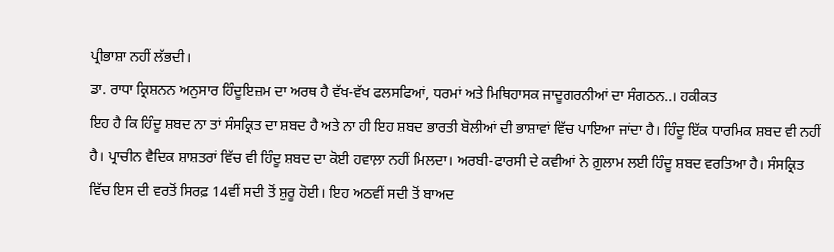ਪ੍ਰੀਭਾਸ਼ਾ ਨਹੀਂ ਲੱਭਦੀ।
ਡਾ. ਰਾਧਾ ਕ੍ਰਿਸ਼ਨਨ ਅਨੁਸਾਰ ਹਿੰਦੂਇਜ਼ਮ ਦਾ ਅਰਥ ਹੈ ਵੱਖ-ਵੱਖ ਫਲਸਫਿਆਂ, ਧਰਮਾਂ ਅਤੇ ਮਿਥਿਹਾਸਕ ਜਾਦੂਗਰਨੀਆਂ ਦਾ ਸੰਗਠਨ..। ਹਕੀਕਤ
ਇਹ ਹੈ ਕਿ ਹਿੰਦੂ ਸ਼ਬਦ ਨਾ ਤਾਂ ਸੰਸਕ੍ਰਿਤ ਦਾ ਸ਼ਬਦ ਹੈ ਅਤੇ ਨਾ ਹੀ ਇਹ ਸ਼ਬਦ ਭਾਰਤੀ ਬੋਲੀਆਂ ਦੀ ਭਾਸ਼ਾਵਾਂ ਵਿੱਚ ਪਾਇਆ ਜਾਂਦਾ ਹੈ। ਹਿੰਦੂ ਇੱਕ ਧਾਰਮਿਕ ਸ਼ਬਦ ਵੀ ਨਹੀਂ ਹੈ। ਪ੍ਰਾਚੀਨ ਵੈਦਿਕ ਸ਼ਾਸ਼ਤਰਾਂ ਵਿੱਚ ਵੀ ਹਿੰਦੂ ਸ਼ਬਦ ਦਾ ਕੋਈ ਹਵਾਲ਼ਾ ਨਹੀਂ ਮਿਲਦਾ। ਅਰਬੀ-ਫਾਰਸੀ ਦੇ ਕਵੀਆਂ ਨੇ ਗ਼ੁਲਾਮ ਲਈ ਹਿੰਦੂ ਸ਼ਬਦ ਵਰਤਿਆ ਹੈ। ਸੰਸਕ੍ਰਿਤ ਵਿੱਚ ਇਸ ਦੀ ਵਰਤੋਂ ਸਿਰਫ਼ 14ਵੀਂ ਸਦੀ ਤੋਂ ਸ਼ੁਰੂ ਹੋਈ। ਇਹ ਅਠਵੀਂ ਸਦੀ ਤੋਂ ਬਾਅਦ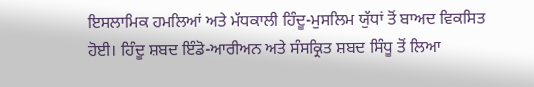ਇਸਲਾਮਿਕ ਹਮਲਿਆਂ ਅਤੇ ਮੱਧਕਾਲੀ ਹਿੰਦੂ-ਮੁਸਲਿਮ ਯੁੱਧਾਂ ਤੋਂ ਬਾਅਦ ਵਿਕਸਿਤ ਹੋਈ। ਹਿੰਦੂ ਸ਼ਬਦ ਇੰਡੋ-ਆਰੀਅਨ ਅਤੇ ਸੰਸਕ੍ਰਿਤ ਸ਼ਬਦ ਸਿੰਧੂ ਤੋਂ ਲਿਆ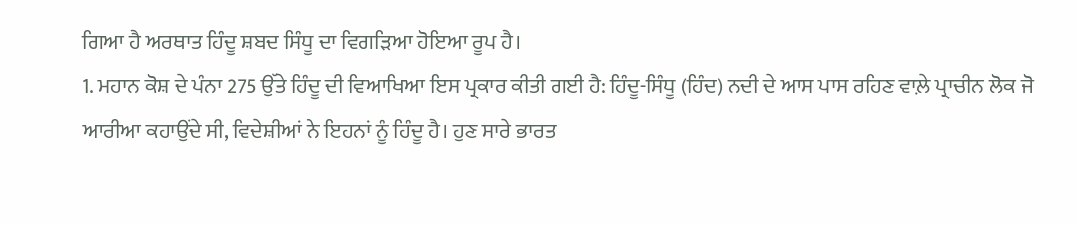ਗਿਆ ਹੈ ਅਰਥਾਤ ਹਿੰਦੂ ਸ਼ਬਦ ਸਿੰਧੂ ਦਾ ਵਿਗੜਿਆ ਹੋਇਆ ਰੂਪ ਹੈ।
1. ਮਹਾਨ ਕੋਸ਼ ਦੇ ਪੰਨਾ 275 ਉੱਤੇ ਹਿੰਦੂ ਦੀ ਵਿਆਖਿਆ ਇਸ ਪ੍ਰਕਾਰ ਕੀਤੀ ਗਈ ਹੈ: ਹਿੰਦੂ-ਸਿੰਧੂ (ਹਿੰਦ) ਨਦੀ ਦੇ ਆਸ ਪਾਸ ਰਹਿਣ ਵਾਲ਼ੇ ਪ੍ਰਾਚੀਨ ਲੋਕ ਜੋ ਆਰੀਆ ਕਹਾਉਂਦੇ ਸੀ, ਵਿਦੇਸ਼ੀਆਂ ਨੇ ਇਹਨਾਂ ਨੂੰ ਹਿੰਦੂ ਹੈ। ਹੁਣ ਸਾਰੇ ਭਾਰਤ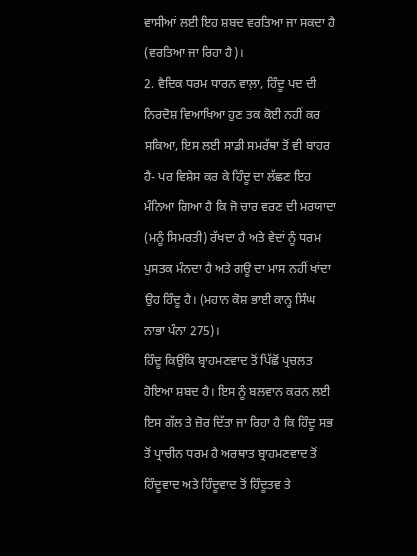ਵਾਸੀਆਂ ਲਈ ਇਹ ਸ਼ਬਦ ਵਰਤਿਆ ਜਾ ਸਕਦਾ ਹੈ (ਵਰਤਿਆ ਜਾ ਰਿਹਾ ਹੈ)।
2. ਵੈਦਿਕ ਧਰਮ ਧਾਰਨ ਵਾਲ਼ਾ, ਹਿੰਦੂ ਪਦ ਦੀ ਨਿਰਦੋਸ਼ ਵਿਆਖਿਆ ਹੁਣ ਤਕ ਕੋਈ ਨਹੀਂ ਕਰ ਸਕਿਆ, ਇਸ ਲਈ ਸਾਡੀ ਸਮਰੱਥਾ ਤੋਂ ਵੀ ਬਾਹਰ ਹੈ- ਪਰ ਵਿਸ਼ੇਸ ਕਰ ਕੇ ਹਿੰਦੂ ਦਾ ਲੱਛਣ ਇਹ ਮੰਨਿਆ ਗਿਆ ਹੈ ਕਿ ਜੋ ਚਾਰ ਵਰਣ ਦੀ ਮਰਯਾਦਾ (ਮਨੂੰ ਸਿਮਰਤੀ) ਰੱਖਦਾ ਹੈ ਅਤੇ ਵੇਦਾਂ ਨੂੰ ਧਰਮ ਪੁਸਤਕ ਮੰਨਦਾ ਹੈ ਅਤੇ ਗਊ ਦਾ ਮਾਸ ਨਹੀਂ ਖਾਂਦਾ ਉਹ ਹਿੰਦੂ ਹੈ। (ਮਹਾਨ ਕੋਸ਼ ਭਾਈ ਕਾਨ੍ਹ ਸਿੰਘ ਨਾਭਾ ਪੰਨਾ 275)।
ਹਿੰਦੂ ਕਿਉਂਕਿ ਬ੍ਰਾਹਮਣਵਾਦ ਤੋਂ ਪਿੱਛੋਂ ਪ੍ਰਚਲਤ ਹੋਇਆ ਸ਼ਬਦ ਹੈ। ਇਸ ਨੂੰ ਬਲਵਾਨ ਕਰਨ ਲਈ ਇਸ ਗੱਲ ਤੇ ਜ਼ੋਰ ਦਿੱਤਾ ਜਾ ਰਿਹਾ ਹੈ ਕਿ ਹਿੰਦੂ ਸਭ ਤੋਂ ਪ੍ਰਾਚੀਨ ਧਰਮ ਹੈ ਅਰਥਾਤ ਬ੍ਰਾਹਮਣਵਾਦ ਤੋਂ ਹਿੰਦੂਵਾਦ ਅਤੇ ਹਿੰਦੂਵਾਦ ਤੋਂ ਹਿੰਦੂਤਵ ਤੇ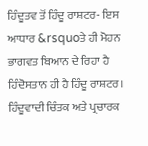ਹਿੰਦੂਤਵ ਤੋਂ ਹਿੰਦੂ ਰਾਸ਼ਟਰ- ਇਸ ਆਧਾਰ &rsquoਤੇ ਹੀ ਮੋਹਨ ਭਾਗਵਤ ਬਿਆਨ ਦੇ ਰਿਹਾ ਹੈ ਹਿੰਦੋਸਤਾਨ ਹੀ ਹੈ ਹਿੰਦੂ ਰਾਸ਼ਟਰ।
ਹਿੰਦੂਵਾਦੀ ਚਿੰਤਕ ਅਤੇ ਪ੍ਰਚਾਰਕ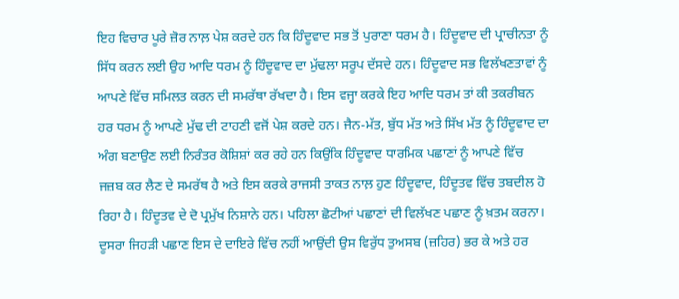ਇਹ ਵਿਚਾਰ ਪੂਰੇ ਜ਼ੋਰ ਨਾਲ਼ ਪੇਸ਼ ਕਰਦੇ ਹਨ ਕਿ ਹਿੰਦੂਵਾਦ ਸਭ ਤੋਂ ਪੁਰਾਣਾ ਧਰਮ ਹੈ। ਹਿੰਦੂਵਾਦ ਦੀ ਪ੍ਰਾਚੀਨਤਾ ਨੂੰ ਸਿੱਧ ਕਰਨ ਲਈ ਉਹ ਆਦਿ ਧਰਮ ਨੂੰ ਹਿੰਦੂਵਾਦ ਦਾ ਮੁੱਢਲਾ ਸਰੂਪ ਦੱਸਦੇ ਹਨ। ਹਿੰਦੂਵਾਦ ਸਭ ਵਿਲੱਖਣਤਾਵਾਂ ਨੂੰ ਆਪਣੇ ਵਿੱਚ ਸਮਿਲਤ ਕਰਨ ਦੀ ਸਮਰੱਥਾ ਰੱਖਦਾ ਹੈ। ਇਸ ਵਜ੍ਹਾ ਕਰਕੇ ਇਹ ਆਦਿ ਧਰਮ ਤਾਂ ਕੀ ਤਕਰੀਬਨ ਹਰ ਧਰਮ ਨੂੰ ਆਪਣੇ ਮੁੱਢ ਦੀ ਟਾਹਣੀ ਵਜੋਂ ਪੇਸ਼ ਕਰਦੇ ਹਨ। ਜੈਨ-ਮੱਤ, ਬੁੱਧ ਮੱਤ ਅਤੇ ਸਿੱਖ ਮੱਤ ਨੂੰ ਹਿੰਦੂਵਾਦ ਦਾ ਅੰਗ ਬਣਾਉਣ ਲਈ ਨਿਰੰਤਰ ਕੋਸ਼ਿਸ਼ਾਂ ਕਰ ਰਹੇ ਹਨ ਕਿਉਂਕਿ ਹਿੰਦੂਵਾਦ ਧਾਰਮਿਕ ਪਛਾਣਾਂ ਨੂੰ ਆਪਣੇ ਵਿੱਚ ਜਜ਼ਬ ਕਰ ਲੈਣ ਦੇ ਸਮਰੱਥ ਹੈ ਅਤੇ ਇਸ ਕਰਕੇ ਰਾਜਸੀ ਤਾਕਤ ਨਾਲ਼ ਹੁਣ ਹਿੰਦੂਵਾਦ, ਹਿੰਦੂਤਵ ਵਿੱਚ ਤਬਦੀਲ ਹੋ ਰਿਹਾ ਹੈ। ਹਿੰਦੂਤਵ ਦੇ ਦੋ ਪ੍ਰਮੁੱਖ ਨਿਸ਼ਾਨੇ ਹਨ। ਪਹਿਲਾ ਛੋਟੀਆਂ ਪਛਾਣਾਂ ਦੀ ਵਿਲੱਖਣ ਪਛਾਣ ਨੂੰ ਖ਼ਤਮ ਕਰਨਾ। ਦੂਸਰਾ ਜਿਹੜੀ ਪਛਾਣ ਇਸ ਦੇ ਦਾਇਰੇ ਵਿੱਚ ਨਹੀਂ ਆਉਂਦੀ ਉਸ ਵਿਰੁੱਧ ਤੁਅਸਬ (ਜ਼ਹਿਰ) ਭਰ ਕੇ ਅਤੇ ਹਰ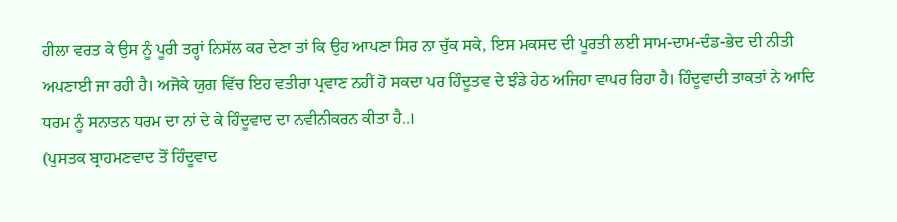ਹੀਲਾ ਵਰਤ ਕੇ ਉਸ ਨੂੰ ਪੂਰੀ ਤਰ੍ਹਾਂ ਨਿਸੱਲ ਕਰ ਦੇਣਾ ਤਾਂ ਕਿ ਉਹ ਆਪਣਾ ਸਿਰ ਨਾ ਚੁੱਕ ਸਕੇ, ਇਸ ਮਕਸਦ ਦੀ ਪੂਰਤੀ ਲਈ ਸਾਮ-ਦਾਮ-ਦੰਡ-ਭੇਦ ਦੀ ਨੀਤੀ ਅਪਣਾਈ ਜਾ ਰਹੀ ਹੈ। ਅਜੋਕੇ ਯੁਗ ਵਿੱਚ ਇਹ ਵਤੀਰਾ ਪ੍ਰਵਾਣ ਨਹੀਂ ਹੋ ਸਕਦਾ ਪਰ ਹਿੰਦੂਤਵ ਦੇ ਝੰਡੇ ਹੇਠ ਅਜਿਹਾ ਵਾਪਰ ਰਿਹਾ ਹੈ। ਹਿੰਦੂਵਾਦੀ ਤਾਕਤਾਂ ਨੇ ਆਦਿ ਧਰਮ ਨੂੰ ਸਨਾਤਨ ਧਰਮ ਦਾ ਨਾਂ ਦੇ ਕੇ ਹਿੰਦੂਵਾਦ ਦਾ ਨਵੀਨੀਕਰਨ ਕੀਤਾ ਹੈ..।
(ਪੁਸਤਕ ਬ੍ਰਾਹਮਣਵਾਦ ਤੋਂ ਹਿੰਦੂਵਾਦ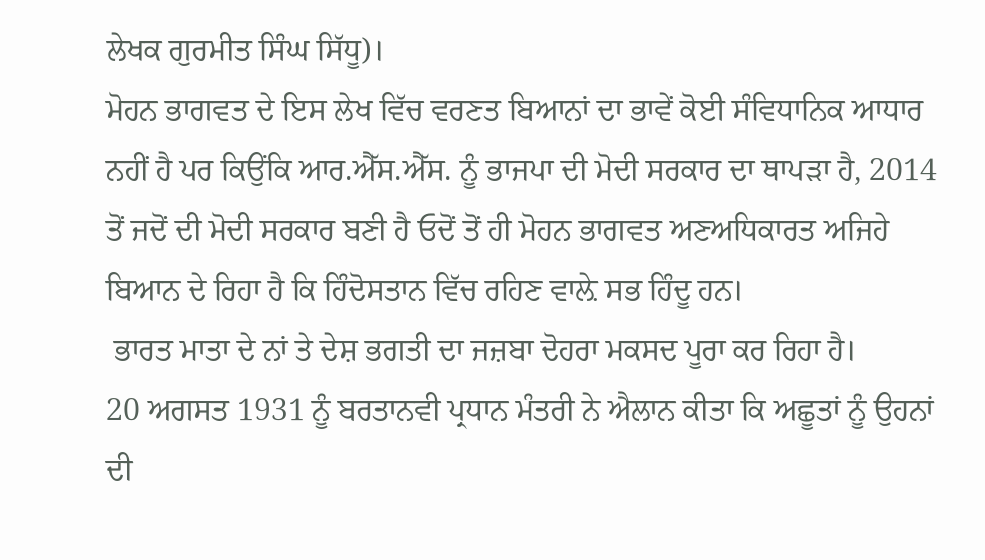ਲੇਖਕ ਗੁਰਮੀਤ ਸਿੰਘ ਸਿੱਧੂ)।
ਮੋਹਨ ਭਾਗਵਤ ਦੇ ਇਸ ਲੇਖ ਵਿੱਚ ਵਰਣਤ ਬਿਆਨਾਂ ਦਾ ਭਾਵੇਂ ਕੋਈ ਸੰਵਿਧਾਨਿਕ ਆਧਾਰ ਨਹੀਂ ਹੈ ਪਰ ਕਿਉਂਕਿ ਆਰ.ਐੱਸ.ਐੱਸ. ਨੂੰ ਭਾਜਪਾ ਦੀ ਮੋਦੀ ਸਰਕਾਰ ਦਾ ਥਾਪੜਾ ਹੈ, 2014 ਤੋਂ ਜਦੋਂ ਦੀ ਮੋਦੀ ਸਰਕਾਰ ਬਣੀ ਹੈ ਓਦੋਂ ਤੋਂ ਹੀ ਮੋਹਨ ਭਾਗਵਤ ਅਣਅਧਿਕਾਰਤ ਅਜਿਹੇ ਬਿਆਨ ਦੇ ਰਿਹਾ ਹੈ ਕਿ ਹਿੰਦੋਸਤਾਨ ਵਿੱਚ ਰਹਿਣ ਵਾਲ਼ੇ ਸਭ ਹਿੰਦੂ ਹਨ।
 ਭਾਰਤ ਮਾਤਾ ਦੇ ਨਾਂ ਤੇ ਦੇਸ਼ ਭਗਤੀ ਦਾ ਜਜ਼ਬਾ ਦੋਹਰਾ ਮਕਸਦ ਪੂਰਾ ਕਰ ਰਿਹਾ ਹੈ।
20 ਅਗਸਤ 1931 ਨੂੰ ਬਰਤਾਨਵੀ ਪ੍ਰਧਾਨ ਮੰਤਰੀ ਨੇ ਐਲਾਨ ਕੀਤਾ ਕਿ ਅਛੂਤਾਂ ਨੂੰ ਉਹਨਾਂ ਦੀ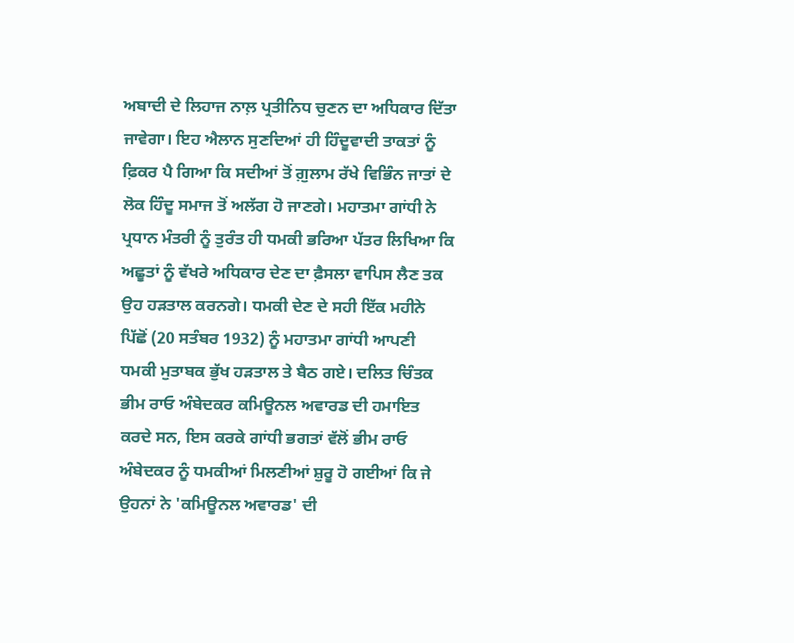ਅਬਾਦੀ ਦੇ ਲਿਹਾਜ ਨਾਲ਼ ਪ੍ਰਤੀਨਿਧ ਚੁਣਨ ਦਾ ਅਧਿਕਾਰ ਦਿੱਤਾ ਜਾਵੇਗਾ। ਇਹ ਐਲਾਨ ਸੁਣਦਿਆਂ ਹੀ ਹਿੰਦੂਵਾਦੀ ਤਾਕਤਾਂ ਨੂੰ ਫ਼ਿਕਰ ਪੈ ਗਿਆ ਕਿ ਸਦੀਆਂ ਤੋਂ ਗ਼ੁਲਾਮ ਰੱਖੇ ਵਿਭਿੰਨ ਜਾਤਾਂ ਦੇ ਲੋਕ ਹਿੰਦੂ ਸਮਾਜ ਤੋਂ ਅਲੱਗ ਹੋ ਜਾਣਗੇ। ਮਹਾਤਮਾ ਗਾਂਧੀ ਨੇ ਪ੍ਰਧਾਨ ਮੰਤਰੀ ਨੂੰ ਤੁਰੰਤ ਹੀ ਧਮਕੀ ਭਰਿਆ ਪੱਤਰ ਲਿਖਿਆ ਕਿ ਅਛੂਤਾਂ ਨੂੰ ਵੱਖਰੇ ਅਧਿਕਾਰ ਦੇਣ ਦਾ ਫ਼ੈਸਲਾ ਵਾਪਿਸ ਲੈਣ ਤਕ ਉਹ ਹੜਤਾਲ ਕਰਨਗੇ। ਧਮਕੀ ਦੇਣ ਦੇ ਸਹੀ ਇੱਕ ਮਹੀਨੇ ਪਿੱਛੋਂ (20 ਸਤੰਬਰ 1932) ਨੂੰ ਮਹਾਤਮਾ ਗਾਂਧੀ ਆਪਣੀ ਧਮਕੀ ਮੁਤਾਬਕ ਭੁੱਖ ਹੜਤਾਲ ਤੇ ਬੈਠ ਗਏ। ਦਲਿਤ ਚਿੰਤਕ ਭੀਮ ਰਾਓ ਅੰਬੇਦਕਰ ਕਮਿਊਨਲ ਅਵਾਰਡ ਦੀ ਹਮਾਇਤ ਕਰਦੇ ਸਨ, ਇਸ ਕਰਕੇ ਗਾਂਧੀ ਭਗਤਾਂ ਵੱਲੋਂ ਭੀਮ ਰਾਓ ਅੰਬੇਦਕਰ ਨੂੰ ਧਮਕੀਆਂ ਮਿਲਣੀਆਂ ਸ਼ੁਰੂ ਹੋ ਗਈਆਂ ਕਿ ਜੇ ਉਹਨਾਂ ਨੇ 'ਕਮਿਊਨਲ ਅਵਾਰਡ' ਦੀ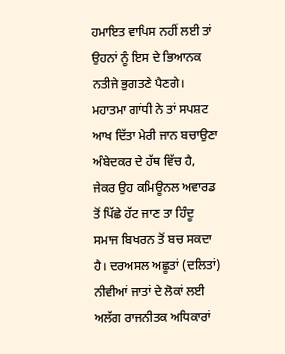ਹਮਾਇਤ ਵਾਪਿਸ ਨਹੀਂ ਲਈ ਤਾਂ ਉਹਨਾਂ ਨੂੰ ਇਸ ਦੇ ਭਿਆਨਕ ਨਤੀਜੇ ਭੁਗਤਣੇ ਪੈਣਗੇ। ਮਹਾਤਮਾ ਗਾਂਧੀ ਨੇ ਤਾਂ ਸਪਸ਼ਟ ਆਖ ਦਿੱਤਾ ਮੇਰੀ ਜਾਨ ਬਚਾਉਣਾ ਅੰਬੇਦਕਰ ਦੇ ਹੱਥ ਵਿੱਚ ਹੈ, ਜੇਕਰ ਉਹ ਕਮਿਊਨਲ ਅਵਾਰਡ ਤੋਂ ਪਿੱਛੇ ਹੱਟ ਜਾਣ ਤਾ ਹਿੰਦੂ ਸਮਾਜ ਬਿਖਰਨ ਤੋਂ ਬਚ ਸਕਦਾ ਹੈ। ਦਰਅਸਲ ਅਛੂਤਾਂ (ਦਲਿਤਾਂ) ਨੀਵੀਆਂ ਜਾਤਾਂ ਦੇ ਲੋਕਾਂ ਲਈ ਅਲੱਗ ਰਾਜਨੀਤਕ ਅਧਿਕਾਰਾਂ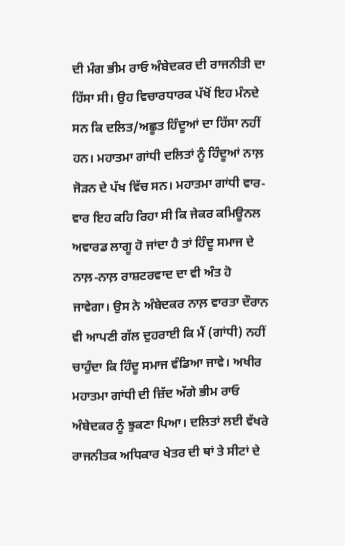ਦੀ ਮੰਗ ਭੀਮ ਰਾਓ ਅੰਬੇਦਕਰ ਦੀ ਰਾਜਨੀਤੀ ਦਾ ਹਿੱਸਾ ਸੀ। ਉਹ ਵਿਚਾਰਧਾਰਕ ਪੱਖੋਂ ਇਹ ਮੰਨਦੇ ਸਨ ਕਿ ਦਲਿਤ/ਅਛੂਤ ਹਿੰਦੂਆਂ ਦਾ ਹਿੱਸਾ ਨਹੀਂ ਹਨ। ਮਹਾਤਮਾ ਗਾਂਧੀ ਦਲਿਤਾਂ ਨੂੰ ਹਿੰਦੂਆਂ ਨਾਲ਼ ਜੋੜਨ ਦੇ ਪੱਖ ਵਿੱਚ ਸਨ। ਮਹਾਤਮਾ ਗਾਂਧੀ ਵਾਰ-ਵਾਰ ਇਹ ਕਹਿ ਰਿਹਾ ਸੀ ਕਿ ਜੇਕਰ ਕਮਿਊਨਲ ਅਵਾਰਡ ਲਾਗੂ ਹੋ ਜਾਂਦਾ ਹੈ ਤਾਂ ਹਿੰਦੂ ਸਮਾਜ ਦੇ ਨਾਲ਼-ਨਾਲ਼ ਰਾਸ਼ਟਰਵਾਦ ਦਾ ਵੀ ਅੰਤ ਹੋ ਜਾਵੇਗਾ। ਉਸ ਨੇ ਅੰਬੇਦਕਰ ਨਾਲ਼ ਵਾਰਤਾ ਦੌਰਾਨ ਵੀ ਆਪਣੀ ਗੱਲ ਦੁਹਰਾਈ ਕਿ ਮੈਂ (ਗਾਂਧੀ) ਨਹੀਂ ਚਾਹੁੰਦਾ ਕਿ ਹਿੰਦੂ ਸਮਾਜ ਵੰਡਿਆ ਜਾਵੇ। ਅਖੀਰ ਮਹਾਤਮਾ ਗਾਂਧੀ ਦੀ ਜ਼ਿੱਦ ਅੱਗੇ ਭੀਮ ਰਾਓ ਅੰਬੇਦਕਰ ਨੂੰ ਝੁਕਣਾ ਪਿਆ। ਦਲਿਤਾਂ ਲਈ ਵੱਖਰੇ ਰਾਜਨੀਤਕ ਅਧਿਕਾਰ ਖੇਤਰ ਦੀ ਥਾਂ ਤੇ ਸੀਟਾਂ ਦੇ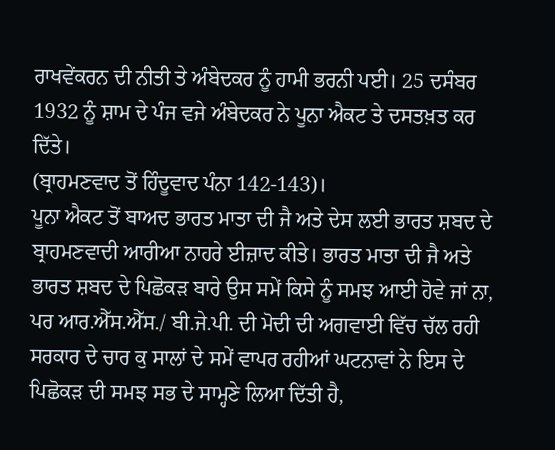ਰਾਖਵੇਂਕਰਨ ਦੀ ਨੀਤੀ ਤੇ ਅੰਬੇਦਕਰ ਨੂੰ ਹਾਮੀ ਭਰਨੀ ਪਈ। 25 ਦਸੰਬਰ 1932 ਨੂੰ ਸ਼ਾਮ ਦੇ ਪੰਜ ਵਜੇ ਅੰਬੇਦਕਰ ਨੇ ਪੂਨਾ ਐਕਟ ਤੇ ਦਸਤਖ਼ਤ ਕਰ ਦਿੱਤੇ।
(ਬ੍ਰਾਹਮਣਵਾਦ ਤੋਂ ਹਿੰਦੂਵਾਦ ਪੰਨਾ 142-143)।
ਪੂਨਾ ਐਕਟ ਤੋਂ ਬਾਅਦ ਭਾਰਤ ਮਾਤਾ ਦੀ ਜੈ ਅਤੇ ਦੇਸ ਲਈ ਭਾਰਤ ਸ਼ਬਦ ਦੇ ਬ੍ਰਾਹਮਣਵਾਦੀ ਆਰੀਆ ਨਾਹਰੇ ਈਜ਼ਾਦ ਕੀਤੇ। ਭਾਰਤ ਮਾਤਾ ਦੀ ਜੈ ਅਤੇ ਭਾਰਤ ਸ਼ਬਦ ਦੇ ਪਿਛੋਕੜ ਬਾਰੇ ਉਸ ਸਮੇਂ ਕਿਸੇ ਨੂੰ ਸਮਝ ਆਈ ਹੋਵੇ ਜਾਂ ਨਾ, ਪਰ ਆਰ.ਐੱਸ.ਐੱਸ./ ਬੀ.ਜੇ.ਪੀ. ਦੀ ਮੋਦੀ ਦੀ ਅਗਵਾਈ ਵਿੱਚ ਚੱਲ ਰਹੀ ਸਰਕਾਰ ਦੇ ਚਾਰ ਕੁ ਸਾਲਾਂ ਦੇ ਸਮੇਂ ਵਾਪਰ ਰਹੀਆਂ ਘਟਨਾਵਾਂ ਨੇ ਇਸ ਦੇ ਪਿਛੋਕੜ ਦੀ ਸਮਝ ਸਭ ਦੇ ਸਾਮ੍ਹਣੇ ਲਿਆ ਦਿੱਤੀ ਹੈ,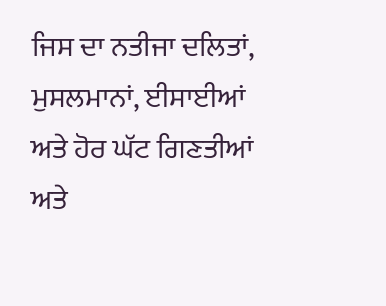ਜਿਸ ਦਾ ਨਤੀਜਾ ਦਲਿਤਾਂ, ਮੁਸਲਮਾਨਾਂ, ਈਸਾਈਆਂ ਅਤੇ ਹੋਰ ਘੱਟ ਗਿਣਤੀਆਂ ਅਤੇ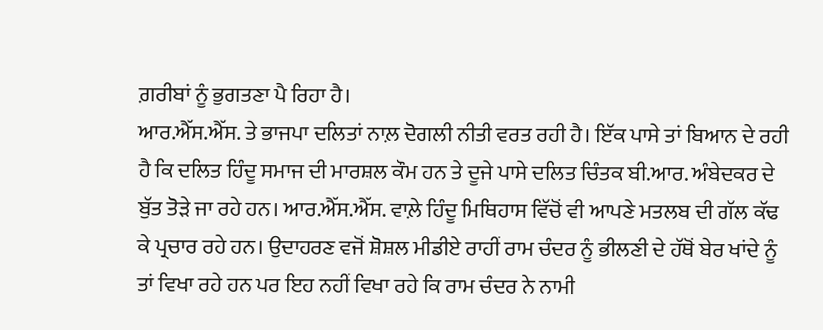ਗ਼ਰੀਬਾਂ ਨੂੰ ਭੁਗਤਣਾ ਪੈ ਰਿਹਾ ਹੈ।
ਆਰ.ਐੱਸ.ਐੱਸ. ਤੇ ਭਾਜਪਾ ਦਲਿਤਾਂ ਨਾਲ਼ ਦੋਗਲੀ ਨੀਤੀ ਵਰਤ ਰਹੀ ਹੈ। ਇੱਕ ਪਾਸੇ ਤਾਂ ਬਿਆਨ ਦੇ ਰਹੀ ਹੈ ਕਿ ਦਲਿਤ ਹਿੰਦੂ ਸਮਾਜ ਦੀ ਮਾਰਸ਼ਲ ਕੌਮ ਹਨ ਤੇ ਦੂਜੇ ਪਾਸੇ ਦਲਿਤ ਚਿੰਤਕ ਬੀ.ਆਰ. ਅੰਬੇਦਕਰ ਦੇ ਬੁੱਤ ਤੋੜੇ ਜਾ ਰਹੇ ਹਨ। ਆਰ.ਐੱਸ.ਐੱਸ. ਵਾਲ਼ੇ ਹਿੰਦੂ ਮਿਥਿਹਾਸ ਵਿੱਚੋਂ ਵੀ ਆਪਣੇ ਮਤਲਬ ਦੀ ਗੱਲ ਕੱਢ ਕੇ ਪ੍ਰਚਾਰ ਰਹੇ ਹਨ। ਉਦਾਹਰਣ ਵਜੋਂ ਸ਼ੋਸ਼ਲ ਮੀਡੀਏ ਰਾਹੀਂ ਰਾਮ ਚੰਦਰ ਨੂੰ ਭੀਲਣੀ ਦੇ ਹੱਥੋਂ ਬੇਰ ਖਾਂਦੇ ਨੂੰ ਤਾਂ ਵਿਖਾ ਰਹੇ ਹਨ ਪਰ ਇਹ ਨਹੀਂ ਵਿਖਾ ਰਹੇ ਕਿ ਰਾਮ ਚੰਦਰ ਨੇ ਨਾਮੀ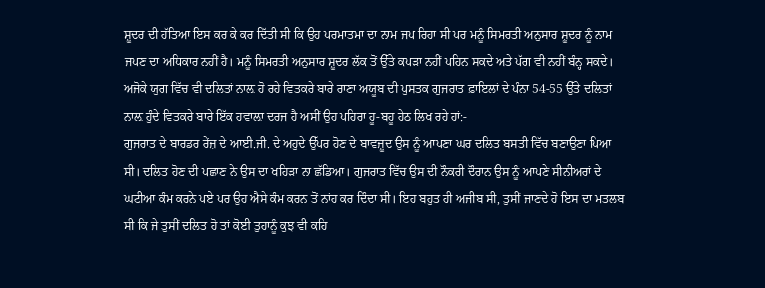ਸ਼ੂਦਰ ਦੀ ਹੱਤਿਆ ਇਸ ਕਰ ਕੇ ਕਰ ਦਿੱਤੀ ਸੀ ਕਿ ਉਹ ਪਰਮਾਤਮਾ ਦਾ ਨਾਮ ਜਪ ਰਿਹਾ ਸੀ ਪਰ ਮਨੂੰ ਸਿਮਰਤੀ ਅਨੁਸਾਰ ਸ਼ੂਦਰ ਨੂੰ ਨਾਮ ਜਪਣ ਦਾ ਅਧਿਕਾਰ ਨਹੀਂ ਹੈ। ਮਨੂੰ ਸਿਮਰਤੀ ਅਨੁਸਾਰ ਸ਼ੂਦਰ ਲੱਕ ਤੋਂ ਉੱਤੇ ਕਪੜਾ ਨਹੀਂ ਪਹਿਨ ਸਕਦੇ ਅਤੇ ਪੱਗ ਵੀ ਨਹੀਂ ਬੰਨ੍ਹ ਸਕਦੇ।
ਅਜੋਕੇ ਯੁਗ ਵਿੱਚ ਵੀ ਦਲਿਤਾਂ ਨਾਲ਼ ਹੋ ਰਹੇ ਵਿਤਕਰੇ ਬਾਰੇ ਰਾਣਾ ਅਯੂਬ ਦੀ ਪੁਸਤਕ ਗੁਜਰਾਤ ਫ਼ਾਇਲਾਂ ਦੇ ਪੰਨਾ 54-55 ਉੱਤੇ ਦਲਿਤਾਂ ਨਾਲ਼ ਹੁੰਦੇ ਵਿਤਕਰੇ ਬਾਰੇ ਇੱਕ ਹਵਾਲ਼ਾ ਦਰਜ ਹੈ ਅਸੀਂ ਉਹ ਪਹਿਰਾ ਹੂ-ਬਹੂ ਹੇਠ ਲਿਖ ਰਹੇ ਹਾਂ:-
ਗੁਜਰਾਤ ਦੇ ਬਾਰਡਰ ਰੇਂਜ਼ ਦੇ ਆਈ.ਜੀ. ਦੇ ਅਹੁਦੇ ਉੱਪਰ ਹੋਣ ਦੇ ਬਾਵਜ਼ੂਦ ਉਸ ਨੂੰ ਆਪਣਾ ਘਰ ਦਲਿਤ ਬਸਤੀ ਵਿੱਚ ਬਣਾਉਣਾ ਪਿਆ ਸੀ। ਦਲਿਤ ਹੋਣ ਦੀ ਪਛਾਣ ਨੇ ਉਸ ਦਾ ਖਹਿੜਾ ਨਾ ਛੱਡਿਆ। ਗੁਜਰਾਤ ਵਿੱਚ ਉਸ ਦੀ ਨੌਕਰੀ ਦੌਰਾਨ ਉਸ ਨੂੰ ਆਪਣੇ ਸੀਨੀਅਰਾਂ ਦੇ ਘਟੀਆ ਕੰਮ ਕਰਨੇ ਪਏ ਪਰ ਉਹ ਐਸੇ ਕੰਮ ਕਰਨ ਤੋਂ ਨਾਂਹ ਕਰ ਦਿੰਦਾ ਸੀ। ਇਹ ਬਹੁਤ ਹੀ ਅਜੀਬ ਸੀ, ਤੁਸੀਂ ਜਾਣਦੇ ਹੋ ਇਸ ਦਾ ਮਤਲਬ ਸੀ ਕਿ ਜੇ ਤੁਸੀਂ ਦਲਿਤ ਹੋ ਤਾਂ ਕੋਈ ਤੁਹਾਨੂੰ ਕੁਝ ਵੀ ਕਹਿ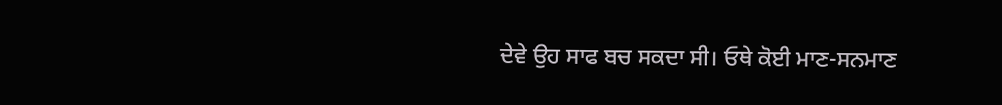ਦੇਵੇ ਉਹ ਸਾਫ ਬਚ ਸਕਦਾ ਸੀ। ਓਥੇ ਕੋਈ ਮਾਣ-ਸਨਮਾਣ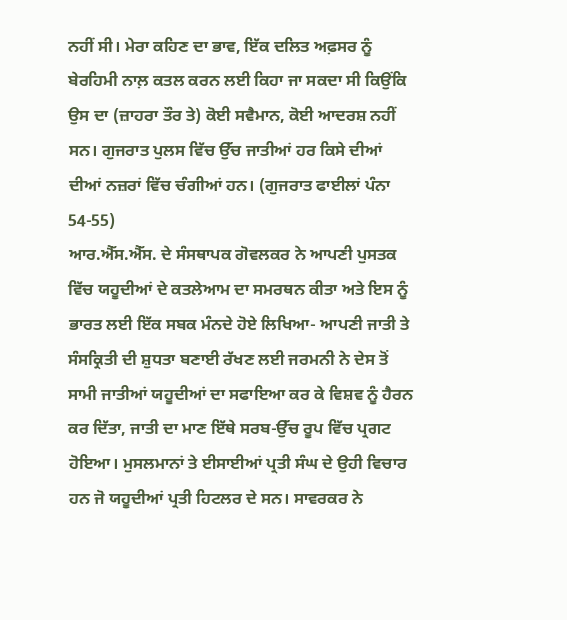ਨਹੀਂ ਸੀ। ਮੇਰਾ ਕਹਿਣ ਦਾ ਭਾਵ, ਇੱਕ ਦਲਿਤ ਅਫ਼ਸਰ ਨੂੰ ਬੇਰਹਿਮੀ ਨਾਲ਼ ਕਤਲ ਕਰਨ ਲਈ ਕਿਹਾ ਜਾ ਸਕਦਾ ਸੀ ਕਿਉਂਕਿ ਉਸ ਦਾ (ਜ਼ਾਹਰਾ ਤੌਰ ਤੇ) ਕੋਈ ਸਵੈਮਾਨ, ਕੋਈ ਆਦਰਸ਼ ਨਹੀਂ ਸਨ। ਗੁਜਰਾਤ ਪੁਲਸ ਵਿੱਚ ਉੱਚ ਜਾਤੀਆਂ ਹਰ ਕਿਸੇ ਦੀਆਂ ਦੀਆਂ ਨਜ਼ਰਾਂ ਵਿੱਚ ਚੰਗੀਆਂ ਹਨ। (ਗੁਜਰਾਤ ਫਾਈਲਾਂ ਪੰਨਾ 54-55)
ਆਰ.ਐੱਸ.ਐੱਸ. ਦੇ ਸੰਸਥਾਪਕ ਗੋਵਲਕਰ ਨੇ ਆਪਣੀ ਪੁਸਤਕ ਵਿੱਚ ਯਹੂਦੀਆਂ ਦੇ ਕਤਲੇਆਮ ਦਾ ਸਮਰਥਨ ਕੀਤਾ ਅਤੇ ਇਸ ਨੂੰ ਭਾਰਤ ਲਈ ਇੱਕ ਸਬਕ ਮੰਨਦੇ ਹੋਏ ਲਿਖਿਆ- ਆਪਣੀ ਜਾਤੀ ਤੇ ਸੰਸਕ੍ਰਿਤੀ ਦੀ ਸ਼ੁਧਤਾ ਬਣਾਈ ਰੱਖਣ ਲਈ ਜਰਮਨੀ ਨੇ ਦੇਸ ਤੋਂ ਸਾਮੀ ਜਾਤੀਆਂ ਯਹੂਦੀਆਂ ਦਾ ਸਫਾਇਆ ਕਰ ਕੇ ਵਿਸ਼ਵ ਨੂੰ ਹੈਰਨ ਕਰ ਦਿੱਤਾ, ਜਾਤੀ ਦਾ ਮਾਣ ਇੱਥੇ ਸਰਬ-ਉੱਚ ਰੂਪ ਵਿੱਚ ਪ੍ਰਗਟ ਹੋਇਆ। ਮੁਸਲਮਾਨਾਂ ਤੇ ਈਸਾਈਆਂ ਪ੍ਰਤੀ ਸੰਘ ਦੇ ਉਹੀ ਵਿਚਾਰ ਹਨ ਜੋ ਯਹੂਦੀਆਂ ਪ੍ਰਤੀ ਹਿਟਲਰ ਦੇ ਸਨ। ਸਾਵਰਕਰ ਨੇ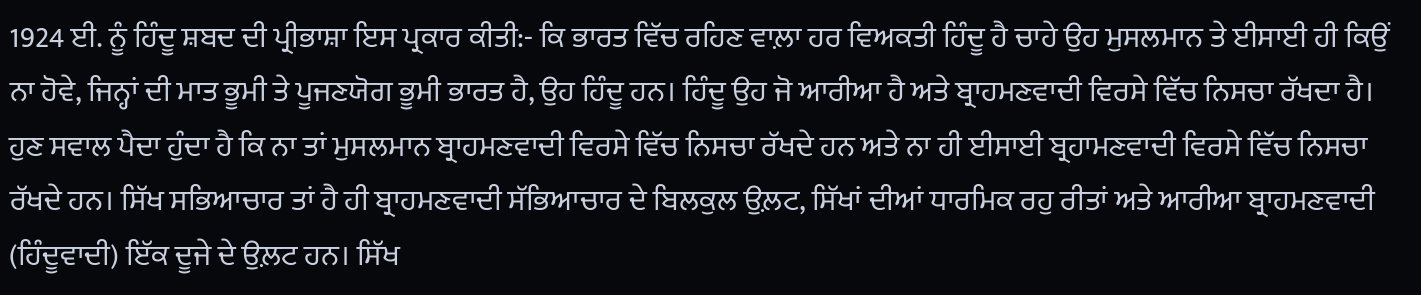1924 ਈ. ਨੂੰ ਹਿੰਦੂ ਸ਼ਬਦ ਦੀ ਪ੍ਰੀਭਾਸ਼ਾ ਇਸ ਪ੍ਰਕਾਰ ਕੀਤੀ:- ਕਿ ਭਾਰਤ ਵਿੱਚ ਰਹਿਣ ਵਾਲ਼ਾ ਹਰ ਵਿਅਕਤੀ ਹਿੰਦੂ ਹੈ ਚਾਹੇ ਉਹ ਮੁਸਲਮਾਨ ਤੇ ਈਸਾਈ ਹੀ ਕਿਉਂ ਨਾ ਹੋਵੇ, ਜਿਨ੍ਹਾਂ ਦੀ ਮਾਤ ਭੂਮੀ ਤੇ ਪੂਜਣਯੋਗ ਭੂਮੀ ਭਾਰਤ ਹੈ, ਉਹ ਹਿੰਦੂ ਹਨ। ਹਿੰਦੂ ਉਹ ਜੋ ਆਰੀਆ ਹੈ ਅਤੇ ਬ੍ਰਾਹਮਣਵਾਦੀ ਵਿਰਸੇ ਵਿੱਚ ਨਿਸਚਾ ਰੱਖਦਾ ਹੈ।
ਹੁਣ ਸਵਾਲ ਪੈਦਾ ਹੁੰਦਾ ਹੈ ਕਿ ਨਾ ਤਾਂ ਮੁਸਲਮਾਨ ਬ੍ਰਾਹਮਣਵਾਦੀ ਵਿਰਸੇ ਵਿੱਚ ਨਿਸਚਾ ਰੱਖਦੇ ਹਨ ਅਤੇ ਨਾ ਹੀ ਈਸਾਈ ਬ੍ਰਹਾਮਣਵਾਦੀ ਵਿਰਸੇ ਵਿੱਚ ਨਿਸਚਾ ਰੱਖਦੇ ਹਨ। ਸਿੱਖ ਸਭਿਆਚਾਰ ਤਾਂ ਹੈ ਹੀ ਬ੍ਰਾਹਮਣਵਾਦੀ ਸੱਭਿਆਚਾਰ ਦੇ ਬਿਲਕੁਲ ਉਲ਼ਟ, ਸਿੱਖਾਂ ਦੀਆਂ ਧਾਰਮਿਕ ਰਹੁ ਰੀਤਾਂ ਅਤੇ ਆਰੀਆ ਬ੍ਰਾਹਮਣਵਾਦੀ (ਹਿੰਦੂਵਾਦੀ) ਇੱਕ ਦੂਜੇ ਦੇ ਉਲ਼ਟ ਹਨ। ਸਿੱਖ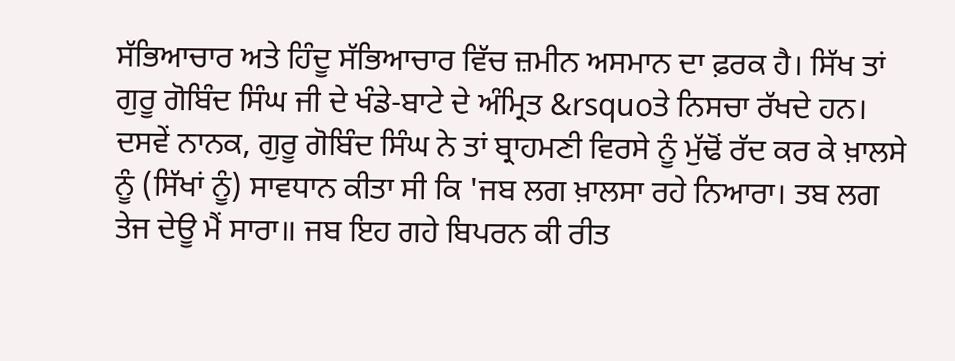ਸੱਭਿਆਚਾਰ ਅਤੇ ਹਿੰਦੂ ਸੱਭਿਆਚਾਰ ਵਿੱਚ ਜ਼ਮੀਨ ਅਸਮਾਨ ਦਾ ਫ਼ਰਕ ਹੈ। ਸਿੱਖ ਤਾਂ ਗੁਰੂ ਗੋਬਿੰਦ ਸਿੰਘ ਜੀ ਦੇ ਖੰਡੇ-ਬਾਟੇ ਦੇ ਅੰਮ੍ਰਿਤ &rsquoਤੇ ਨਿਸਚਾ ਰੱਖਦੇ ਹਨ। ਦਸਵੇਂ ਨਾਨਕ, ਗੁਰੂ ਗੋਬਿੰਦ ਸਿੰਘ ਨੇ ਤਾਂ ਬ੍ਰਾਹਮਣੀ ਵਿਰਸੇ ਨੂੰ ਮੁੱਢੋਂ ਰੱਦ ਕਰ ਕੇ ਖ਼ਾਲਸੇ ਨੂੰ (ਸਿੱਖਾਂ ਨੂੰ) ਸਾਵਧਾਨ ਕੀਤਾ ਸੀ ਕਿ 'ਜਬ ਲਗ ਖ਼ਾਲਸਾ ਰਹੇ ਨਿਆਰਾ। ਤਬ ਲਗ ਤੇਜ ਦੇਊ ਮੈਂ ਸਾਰਾ॥ ਜਬ ਇਹ ਗਹੇ ਬਿਪਰਨ ਕੀ ਰੀਤ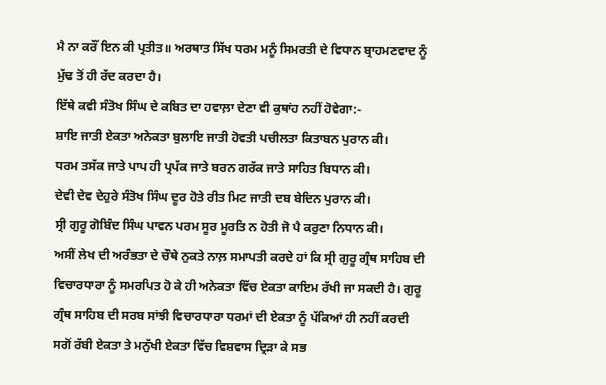ਮੈ ਨਾ ਕਰੌਂ ਇਨ ਕੀ ਪ੍ਰਤੀਤ॥ ਅਰਥਾਤ ਸਿੱਖ ਧਰਮ ਮਨੂੰ ਸਿਮਰਤੀ ਦੇ ਵਿਧਾਨ ਬ੍ਰਾਹਮਣਵਾਦ ਨੂੰ ਮੁੱਢ ਤੋਂ ਹੀ ਰੱਦ ਕਰਦਾ ਹੈ।
ਇੱਥੇ ਕਵੀ ਸੰਤੋਖ ਸਿੰਘ ਦੇ ਕਬਿਤ ਦਾ ਹਵਾਲ਼ਾ ਦੇਣਾ ਵੀ ਕੁਥਾਂਹ ਨਹੀਂ ਹੋਵੇਗਾ:-
ਸ਼ਾਇ ਜਾਤੀ ਏਕਤਾ ਅਨੇਕਤਾ ਬੁਲਾਇ ਜਾਤੀ ਹੋਵਤੀ ਪਚੀਲਤਾ ਕਿਤਾਬਨ ਪੁਰਾਨ ਕੀ।
ਧਰਮ ਤਸੱਕ ਜਾਤੇ ਪਾਪ ਹੀ ਪ੍ਰਪੱਕ ਜਾਤੇ ਬਰਨ ਗਰੱਕ ਜਾਤੇ ਸਾਹਿਤ ਬਿਧਾਨ ਕੀ।
ਦੇਵੀ ਦੇਵ ਦੇਹੁਰੇ ਸੰਤੋਖ ਸਿੰਘ ਦੂਰ ਹੋਤੇ ਰੀਤ ਮਿਟ ਜਾਤੀ ਦਬ ਬੇਦਿਨ ਪੁਰਾਨ ਕੀ।
ਸ੍ਰੀ ਗੁਰੂ ਗੋਬਿੰਦ ਸਿੰਘ ਪਾਵਨ ਪਰਮ ਸੂਰ ਮੂਰਤਿ ਨ ਹੋਤੀ ਜੋ ਪੈ ਕਰੁਣਾ ਨਿਧਾਨ ਕੀ।
ਅਸੀਂ ਲੇਖ ਦੀ ਅਰੰਭਤਾ ਦੇ ਚੌਥੇ ਨੁਕਤੇ ਨਾਲ਼ ਸਮਾਪਤੀ ਕਰਦੇ ਹਾਂ ਕਿ ਸ੍ਰੀ ਗੁਰੂ ਗ੍ਰੰਥ ਸਾਹਿਬ ਦੀ ਵਿਚਾਰਧਾਰਾ ਨੂੰ ਸਮਰਪਿਤ ਹੋ ਕੇ ਹੀ ਅਨੇਕਤਾ ਵਿੱਚ ਏਕਤਾ ਕਾਇਮ ਰੱਖੀ ਜਾ ਸਕਦੀ ਹੈ। ਗੁਰੂ ਗ੍ਰੰਥ ਸਾਹਿਬ ਦੀ ਸਰਬ ਸਾਂਝੀ ਵਿਚਾਰਧਾਰਾ ਧਰਮਾਂ ਦੀ ਏਕਤਾ ਨੂੰ ਪੱਕਿਆਂ ਹੀ ਨਹੀਂ ਕਰਦੀ ਸਗੋਂ ਰੱਬੀ ਏਕਤਾ ਤੇ ਮਨੁੱਖੀ ਏਕਤਾ ਵਿੱਚ ਵਿਸ਼ਵਾਸ ਦ੍ਰਿੜਾ ਕੇ ਸਭ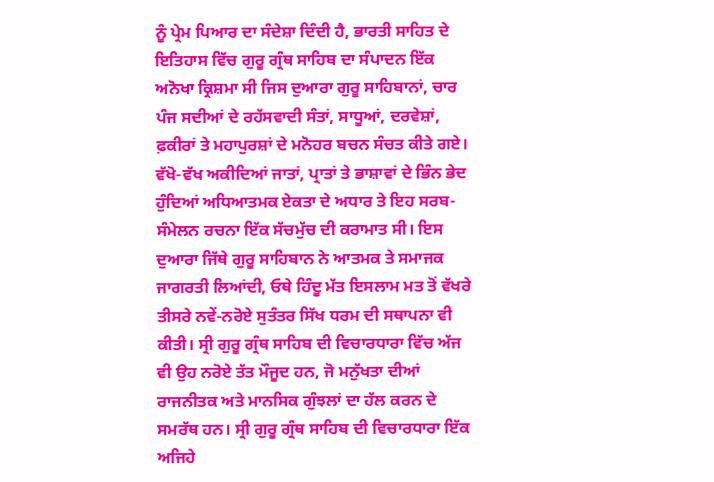ਨੂੰ ਪ੍ਰੇਮ ਪਿਆਰ ਦਾ ਸੰਦੇਸ਼ਾ ਦਿੰਦੀ ਹੈ, ਭਾਰਤੀ ਸਾਹਿਤ ਦੇ ਇਤਿਹਾਸ ਵਿੱਚ ਗੁਰੂ ਗ੍ਰੰਥ ਸਾਹਿਬ ਦਾ ਸੰਪਾਦਨ ਇੱਕ ਅਨੋਖਾ ਕ੍ਰਿਸ਼ਮਾ ਸੀ ਜਿਸ ਦੁਆਰਾ ਗੁਰੂ ਸਾਹਿਬਾਨਾਂ, ਚਾਰ ਪੰਜ ਸਦੀਆਂ ਦੇ ਰਹੱਸਵਾਦੀ ਸੰਤਾਂ, ਸਾਧੂਆਂ, ਦਰਵੇਸ਼ਾਂ, ਫ਼ਕੀਰਾਂ ਤੇ ਮਹਾਪੁਰਸ਼ਾਂ ਦੇ ਮਨੋਹਰ ਬਚਨ ਸੰਚਤ ਕੀਤੇ ਗਏ। ਵੱਖੋ-ਵੱਖ ਅਕੀਦਿਆਂ ਜਾਤਾਂ, ਪ੍ਰਾਤਾਂ ਤੇ ਭਾਸ਼ਾਵਾਂ ਦੇ ਭਿੰਨ ਭੇਦ ਹੁੰਦਿਆਂ ਅਧਿਆਤਮਕ ਏਕਤਾ ਦੇ ਅਧਾਰ ਤੇ ਇਹ ਸਰਬ-ਸੰਮੇਲਨ ਰਚਨਾ ਇੱਕ ਸੱਚਮੁੱਚ ਦੀ ਕਰਾਮਾਤ ਸੀ। ਇਸ ਦੁਆਰਾ ਜਿੱਥੇ ਗੁਰੂ ਸਾਹਿਬਾਨ ਨੇ ਆਤਮਕ ਤੇ ਸਮਾਜਕ ਜਾਗਰਤੀ ਲਿਆਂਦੀ, ਓਥੇ ਹਿੰਦੂ ਮੱਤ ਇਸਲਾਮ ਮਤ ਤੋਂ ਵੱਖਰੇ ਤੀਸਰੇ ਨਵੇਂ-ਨਰੋਏ ਸੁਤੰਤਰ ਸਿੱਖ ਧਰਮ ਦੀ ਸਥਾਪਨਾ ਵੀ ਕੀਤੀ। ਸ੍ਰੀ ਗੁਰੂ ਗ੍ਰੰਥ ਸਾਹਿਬ ਦੀ ਵਿਚਾਰਧਾਰਾ ਵਿੱਚ ਅੱਜ ਵੀ ਉਹ ਨਰੋਏ ਤੱਤ ਮੌਜੂਦ ਹਨ, ਜੋ ਮਨੁੱਖਤਾ ਦੀਆਂ ਰਾਜਨੀਤਕ ਅਤੇ ਮਾਨਸਿਕ ਗੁੰਝਲਾਂ ਦਾ ਹੱਲ ਕਰਨ ਦੇ ਸਮਰੱਥ ਹਨ। ਸ੍ਰੀ ਗੁਰੂ ਗ੍ਰੰਥ ਸਾਹਿਬ ਦੀ ਵਿਚਾਰਧਾਰਾ ਇੱਕ ਅਜਿਹੇ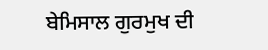ਬੇਮਿਸਾਲ ਗੁਰਮੁਖ ਦੀ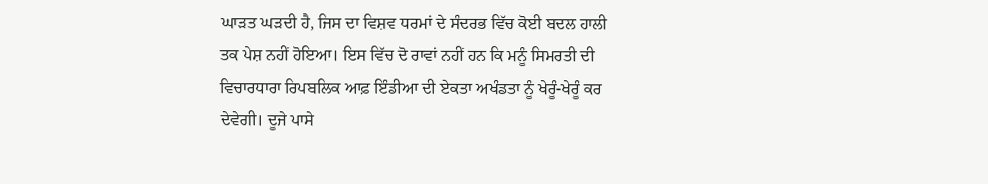ਘਾੜਤ ਘੜਦੀ ਹੈ, ਜਿਸ ਦਾ ਵਿਸ਼ਵ ਧਰਮਾਂ ਦੇ ਸੰਦਰਭ ਵਿੱਚ ਕੋਈ ਬਦਲ ਹਾਲੀ ਤਕ ਪੇਸ਼ ਨਹੀਂ ਹੋਇਆ। ਇਸ ਵਿੱਚ ਦੋ ਰਾਵਾਂ ਨਹੀਂ ਹਨ ਕਿ ਮਨੂੰ ਸਿਮਰਤੀ ਦੀ ਵਿਚਾਰਧਾਰਾ ਰਿਪਬਲਿਕ ਆਫ਼ ਇੰਡੀਆ ਦੀ ਏਕਤਾ ਅਖੰਡਤਾ ਨੂੰ ਖੇਰੂੰ-ਖੇਰੂੰ ਕਰ ਦੇਵੇਗੀ। ਦੂਜੇ ਪਾਸੇ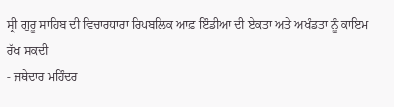ਸ੍ਰੀ ਗੁਰੂ ਸਾਹਿਬ ਦੀ ਵਿਚਾਰਧਾਰਾ ਰਿਪਬਲਿਕ ਆਫ਼ ਇੰਡੀਆ ਦੀ ਏਕਤਾ ਅਤੇ ਅਖੰਡਤਾ ਨੂੰ ਕਾਇਮ ਰੱਖ ਸਕਦੀ
- ਜਥੇਦਾਰ ਮਹਿੰਦਰ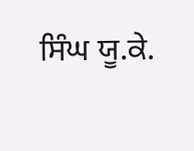ਸਿੰਘ ਯੂ.ਕੇ.